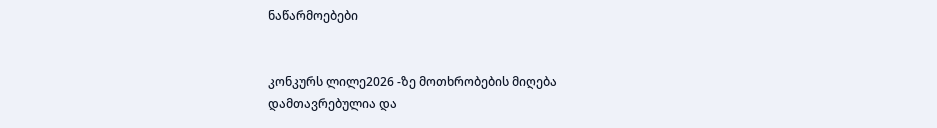ნაწარმოებები


კონკურს ლილე2026 -ზე მოთხრობების მიღება დამთავრებულია და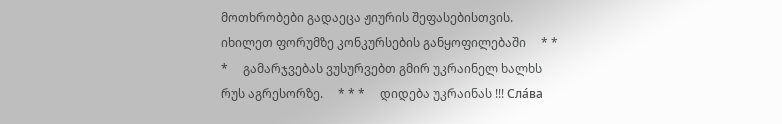მოთხრობები გადაეცა ჟიურის შეფასებისთვის. იხილეთ ფორუმზე კონკურსების განყოფილებაში     * * *     გამარჯვებას ვუსურვებთ გმირ უკრაინელ ხალხს რუს აგრესორზე.     * * *     დიდება უკრაინას !!! Сла́ва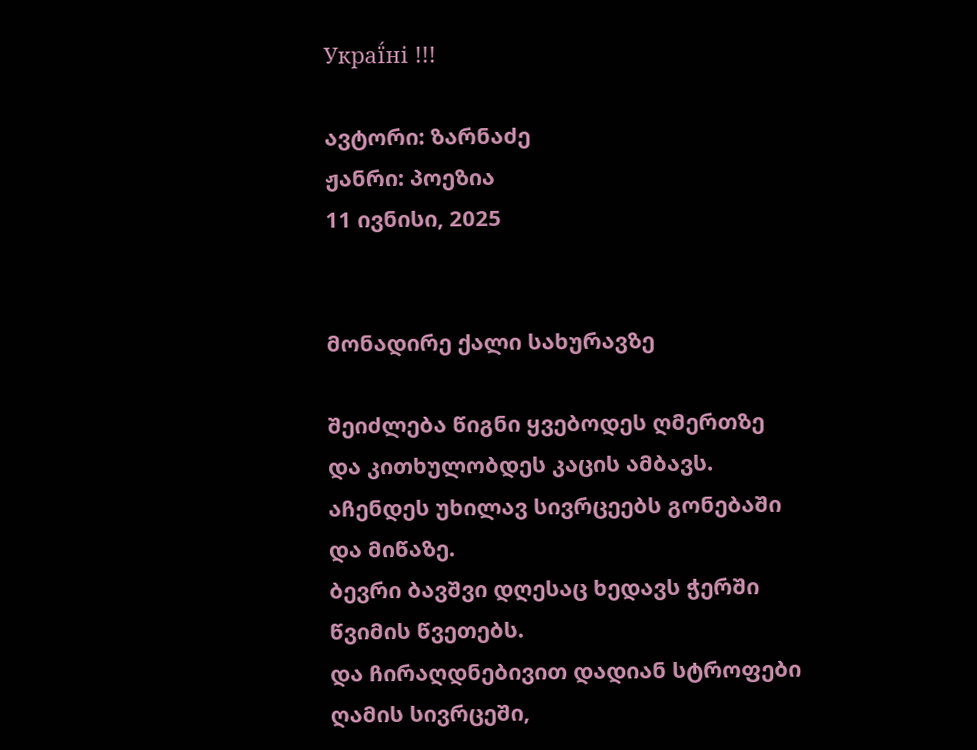Украї́ні !!!

ავტორი: ზარნაძე
ჟანრი: პოეზია
11 ივნისი, 2025


მონადირე ქალი სახურავზე

შეიძლება წიგნი ყვებოდეს ღმერთზე
და კითხულობდეს კაცის ამბავს.
აჩენდეს უხილავ სივრცეებს გონებაში
და მიწაზე.
ბევრი ბავშვი დღესაც ხედავს ჭერში წვიმის წვეთებს.
და ჩირაღდნებივით დადიან სტროფები ღამის სივრცეში,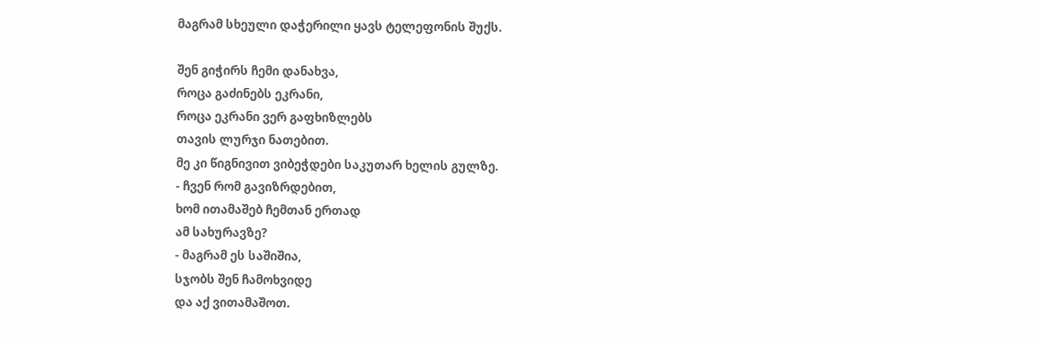მაგრამ სხეული დაჭერილი ყავს ტელეფონის შუქს.

შენ გიჭირს ჩემი დანახვა,
როცა გაძინებს ეკრანი,
როცა ეკრანი ვერ გაფხიზლებს
თავის ლურჯი ნათებით.
მე კი წიგნივით ვიბეჭდები საკუთარ ხელის გულზე.
- ჩვენ რომ გავიზრდებით,
ხომ ითამაშებ ჩემთან ერთად
ამ სახურავზე?
- მაგრამ ეს საშიშია,
სჯობს შენ ჩამოხვიდე
და აქ ვითამაშოთ.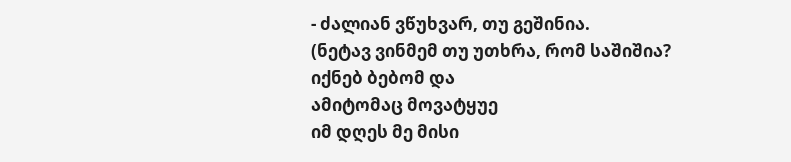- ძალიან ვწუხვარ, თუ გეშინია.
(ნეტავ ვინმემ თუ უთხრა, რომ საშიშია?
იქნებ ბებომ და
ამიტომაც მოვატყუე
იმ დღეს მე მისი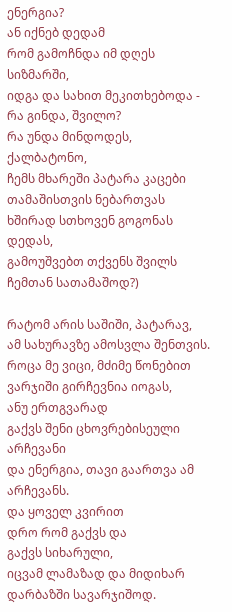ენერგია?
ან იქნებ დედამ
რომ გამოჩნდა იმ დღეს სიზმარში,
იდგა და სახით მეკითხებოდა -
რა გინდა, შვილო?
რა უნდა მინდოდეს,
ქალბატონო,
ჩემს მხარეში პატარა კაცები
თამაშისთვის ნებართვას
ხშირად სთხოვენ გოგონას დედას,
გამოუშვებთ თქვენს შვილს ჩემთან სათამაშოდ?)

რატომ არის საშიში, პატარავ,
ამ სახურავზე ამოსვლა შენთვის.
როცა მე ვიცი, მძიმე წონებით ვარჯიში გირჩევნია იოგას,
ანუ ერთგვარად
გაქვს შენი ცხოვრებისეული არჩევანი
და ენერგია, თავი გაართვა ამ არჩევანს.
და ყოველ კვირით
დრო რომ გაქვს და
გაქვს სიხარული,
იცვამ ლამაზად და მიდიხარ დარბაზში სავარჯიშოდ.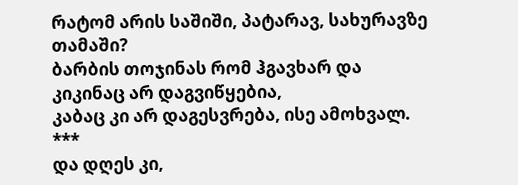რატომ არის საშიში, პატარავ, სახურავზე თამაში?
ბარბის თოჯინას რომ ჰგავხარ და
კიკინაც არ დაგვიწყებია,
კაბაც კი არ დაგესვრება, ისე ამოხვალ.
***
და დღეს კი,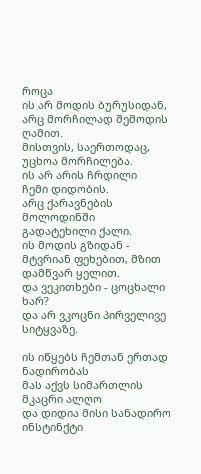როცა
ის არ მოდის ბურუსიდან,
არც მორჩილად შემოდის ღამით.
მისთვის, საერთოდაც, უცხოა მორჩილება.
ის არ არის ჩრდილი
ჩემი დიდობის.
არც ქარავნების მოლოდინში
გადატეხილი ქალი.
ის მოდის გზიდან -
მტვრიან ფეხებით, მზით დამწვარ ყელით.
და ვეკითხები - ცოცხალი ხარ?
და არ ვკოცნი პირველივე სიტყვაზე.

ის იწყებს ჩემთან ერთად ნადირობას
მას აქვს სიმართლის მკაცრი ალღო
და დიდია მისი სანადირო ინსტინქტი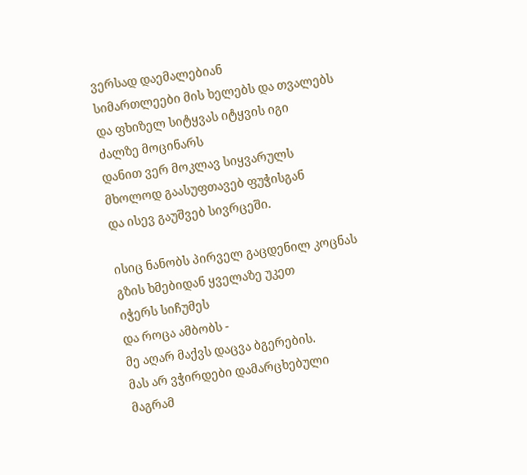ვერსად დაემალებიან
სიმართლეები მის ხელებს და თვალებს
და ფხიზელ სიტყვას იტყვის იგი
ძალზე მოცინარს
დანით ვერ მოკლავ სიყვარულს
მხოლოდ გაასუფთავებ ფუჭისგან
და ისევ გაუშვებ სივრცეში.

ისიც ნანობს პირველ გაცდენილ კოცნას
გზის ხმებიდან ყველაზე უკეთ
იჭერს სიჩუმეს
და როცა ამბობს -
მე აღარ მაქვს დაცვა ბგერების.
მას არ ვჭირდები დამარცხებული
მაგრამ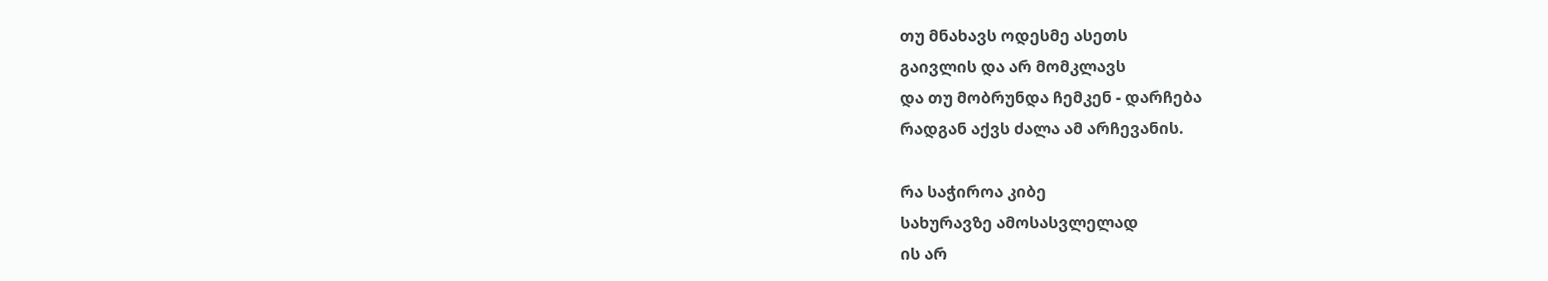თუ მნახავს ოდესმე ასეთს
გაივლის და არ მომკლავს
და თუ მობრუნდა ჩემკენ - დარჩება
რადგან აქვს ძალა ამ არჩევანის.

რა საჭიროა კიბე
სახურავზე ამოსასვლელად
ის არ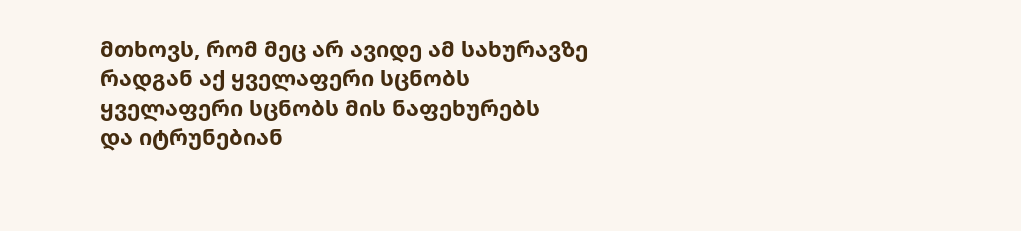მთხოვს, რომ მეც არ ავიდე ამ სახურავზე
რადგან აქ ყველაფერი სცნობს
ყველაფერი სცნობს მის ნაფეხურებს
და იტრუნებიან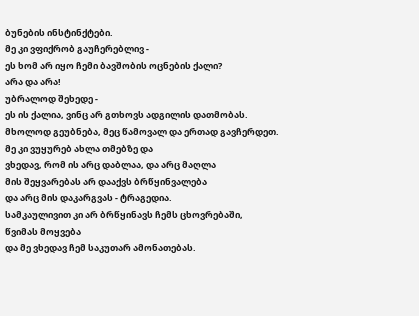ბუნების ინსტინქტები.
მე კი ვფიქრობ გაუჩერებლივ -
ეს ხომ არ იყო ჩემი ბავშობის ოცნების ქალი?
არა და არა!
უბრალოდ შეხედე -
ეს ის ქალია, ვინც არ გთხოვს ადგილის დათმობას.
მხოლოდ გეუბნება, მეც წამოვალ და ერთად გავჩერდეთ.
მე კი ვუყურებ ახლა თმებზე და
ვხედავ, რომ ის არც დაბლაა, და არც მაღლა
მის შეყვარებას არ დააქვს ბრწყინვალება
და არც მის დაკარგვას - ტრაგედია.
სამკაულივით კი არ ბრწყინავს ჩემს ცხოვრებაში,
წვიმას მოყვება
და მე ვხედავ ჩემ საკუთარ ამონათებას.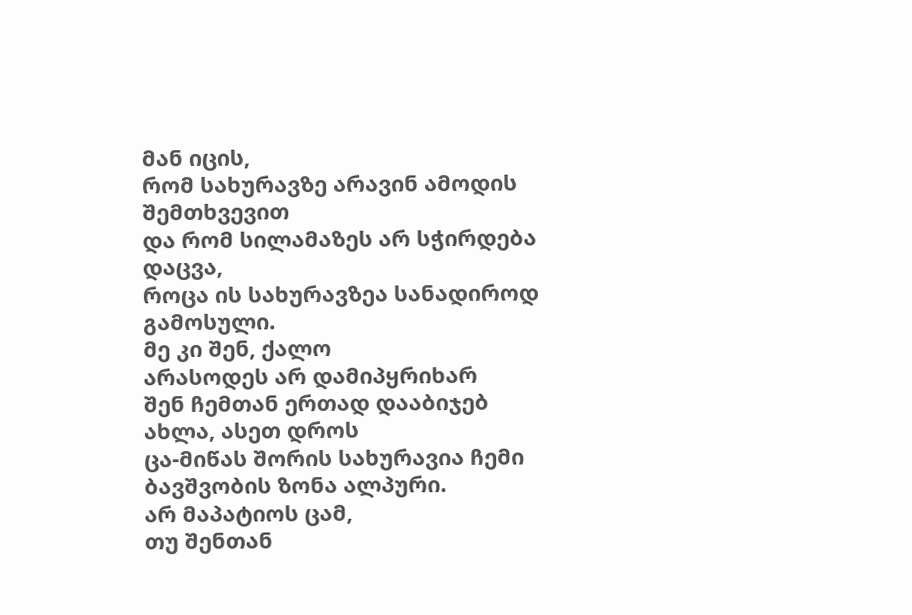მან იცის,
რომ სახურავზე არავინ ამოდის შემთხვევით
და რომ სილამაზეს არ სჭირდება დაცვა,
როცა ის სახურავზეა სანადიროდ გამოსული.
მე კი შენ, ქალო
არასოდეს არ დამიპყრიხარ
შენ ჩემთან ერთად დააბიჯებ
ახლა, ასეთ დროს
ცა-მიწას შორის სახურავია ჩემი ბავშვობის ზონა ალპური.
არ მაპატიოს ცამ,
თუ შენთან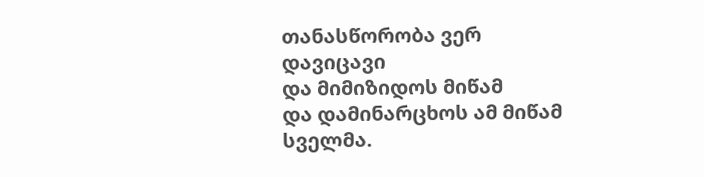თანასწორობა ვერ დავიცავი
და მიმიზიდოს მიწამ
და დამინარცხოს ამ მიწამ სველმა.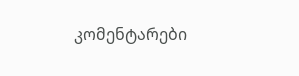კომენტარები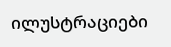ილუსტრაციები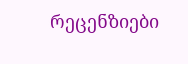რეცენზიები